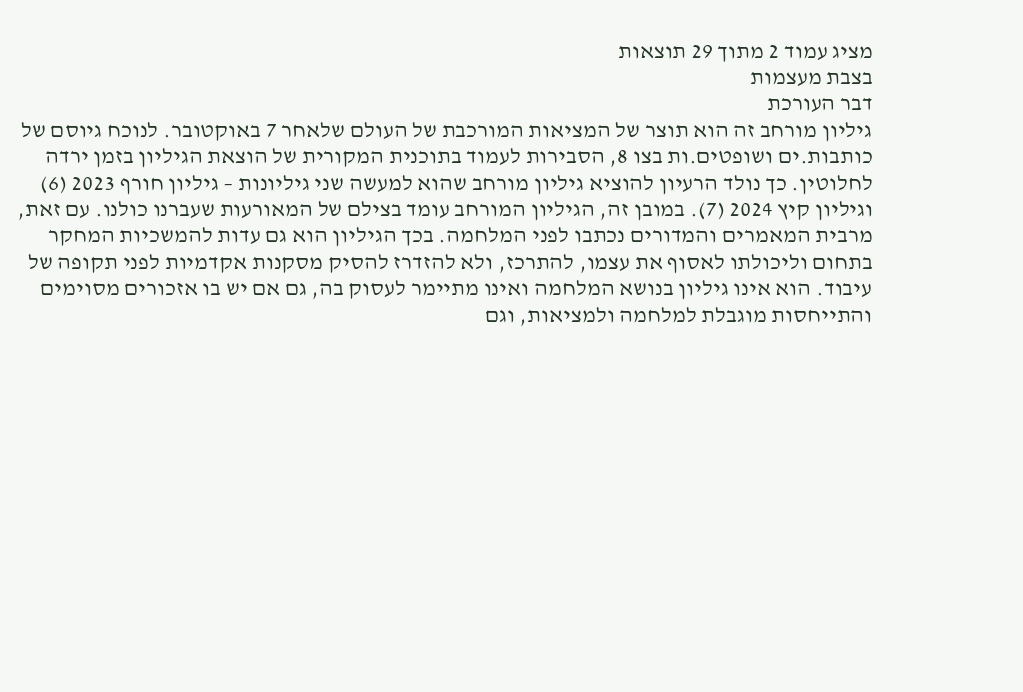מציג עמוד 2 מתוך 29 תוצאות
בצבת מעצמות
דבר העורכת
גיליון מורחב זה הוא תוצר של המציאות המורכבת של העולם שלאחר 7 באוקטובר. לנוכח גיוסם של כותבות.ים ושופטים.ות בצו 8, הסבירות לעמוד בתוכנית המקורית של הוצאת הגיליון בזמן ירדה לחלוטין. כך נולד הרעיון להוציא גיליון מורחב שהוא למעשה שני גיליונות – גיליון חורף 2023 (6) וגיליון קיץ 2024 (7). במובן זה, הגיליון המורחב עומד בצילם של המאורעות שעברנו כולנו. עם זאת, מרבית המאמרים והמדורים נכתבו לפני המלחמה. בכך הגיליון הוא גם עדות להמשכיות המחקר בתחום וליכולתו לאסוף את עצמו, להתרכז, ולא להזדרז להסיק מסקנות אקדמיות לפני תקופה של עיבוד. הוא אינו גיליון בנושא המלחמה ואינו מתיימר לעסוק בה, גם אם יש בו אזכורים מסוימים והתייחסות מוגבלת למלחמה ולמציאות, וגם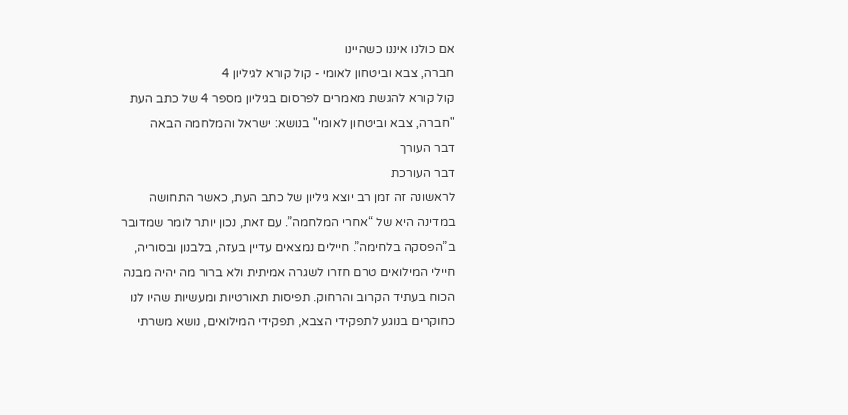אם כולנו איננו כשהיינו
חברה, צבא וביטחון לאומי - קול קורא לגיליון 4
קול קורא להגשת מאמרים לפרסום בגיליון מספר 4 של כתב העת "חברה, צבא וביטחון לאומי" בנושא: ישראל והמלחמה הבאה
דבר העורך
דבר העורכת
לראשונה זה זמן רב יוצא גיליון של כתב העת, כאשר התחושה במדינה היא של “אחרי המלחמה”. עם זאת, נכון יותר לומר שמדובר ב”הפסקה בלחימה”. חיילים נמצאים עדיין בעזה, בלבנון ובסוריה, חיילי המילואים טרם חזרו לשגרה אמיתית ולא ברור מה יהיה מבנה הכוח בעתיד הקרוב והרחוק. תפיסות תאורטיות ומעשיות שהיו לנו כחוקרים בנוגע לתפקידי הצבא, תפקידי המילואים, נושא משרתי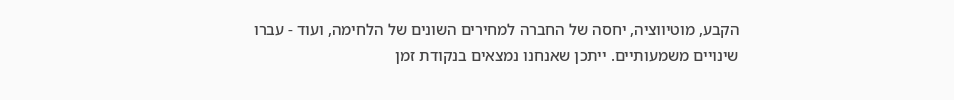הקבע, מוטיווציה, יחסה של החברה למחירים השונים של הלחימה, ועוד - עברו שינויים משמעותיים. ייתכן שאנחנו נמצאים בנקודת זמן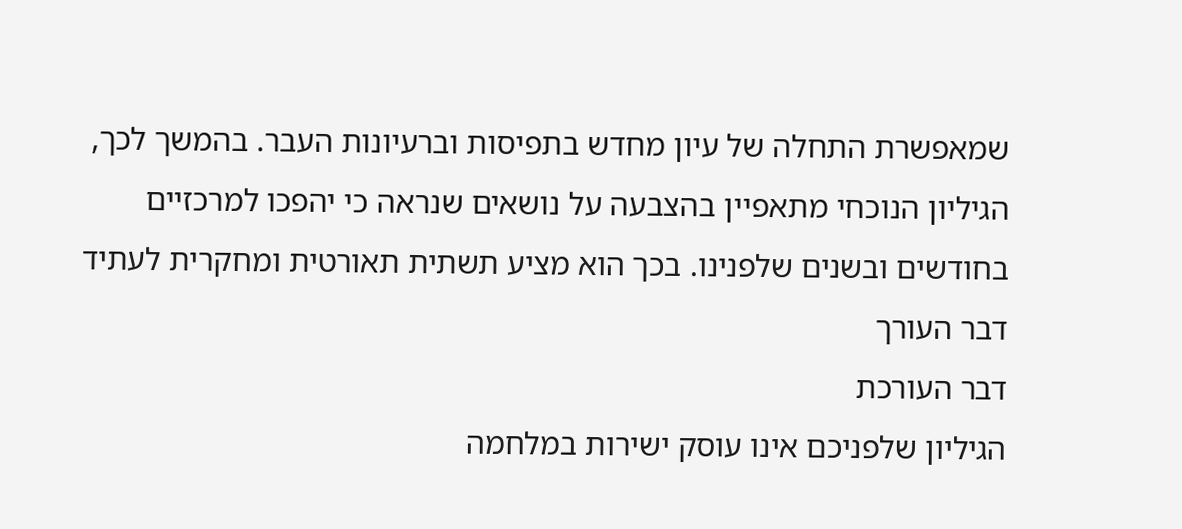שמאפשרת התחלה של עיון מחדש בתפיסות וברעיונות העבר. בהמשך לכך, הגיליון הנוכחי מתאפיין בהצבעה על נושאים שנראה כי יהפכו למרכזיים בחודשים ובשנים שלפנינו. בכך הוא מציע תשתית תאורטית ומחקרית לעתיד
דבר העורך
דבר העורכת
הגיליון שלפניכם אינו עוסק ישירות במלחמה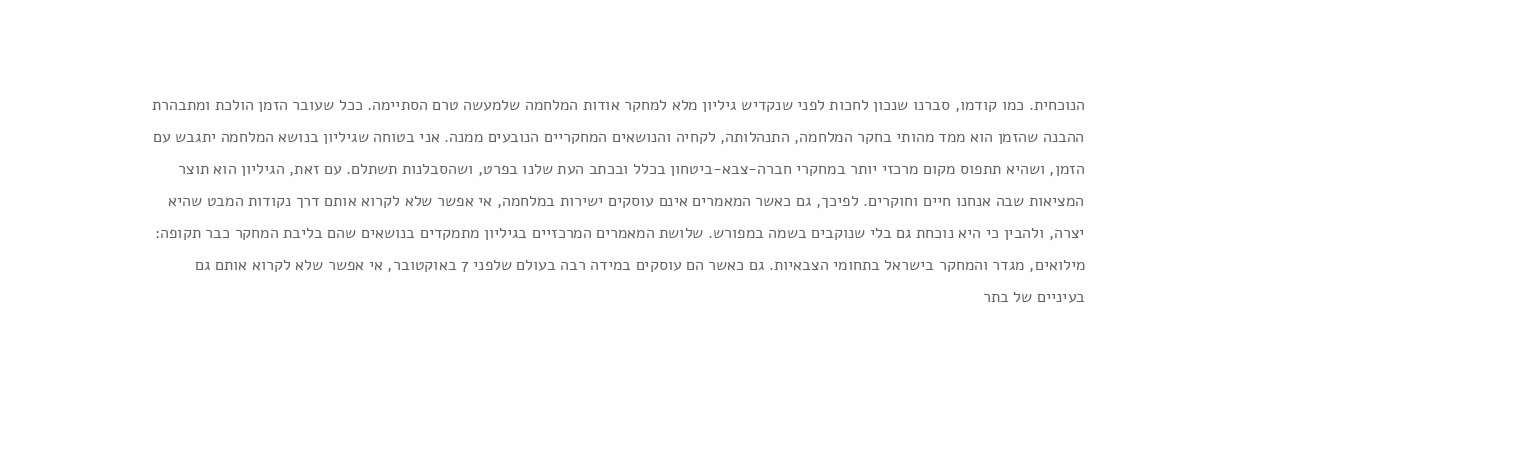הנוכחית. כמו קודמו, סברנו שנכון לחכות לפני שנקדיש גיליון מלא למחקר אודות המלחמה שלמעשה טרם הסתיימה. ככל שעובר הזמן הולכת ומתבהרת ההבנה שהזמן הוא ממד מהותי בחקר המלחמה, התנהלותה, לקחיה והנושאים המחקריים הנובעים ממנה. אני בטוחה שגיליון בנושא המלחמה יתגבש עם הזמן, ושהיא תתפוס מקום מרכזי יותר במחקרי חברה-צבא-ביטחון בכלל ובכתב העת שלנו בפרט, ושהסבלנות תשתלם. עם זאת, הגיליון הוא תוצר המציאות שבה אנחנו חיים וחוקרים. לפיכך, גם כאשר המאמרים אינם עוסקים ישירות במלחמה, אי אפשר שלא לקרוא אותם דרך נקודות המבט שהיא יצרה, ולהבין כי היא נוכחת גם בלי שנוקבים בשמה במפורש. שלושת המאמרים המרכזיים בגיליון מתמקדים בנושאים שהם בליבת המחקר כבר תקופה: מילואים, מגדר והמחקר בישראל בתחומי הצבאיות. גם כאשר הם עוסקים במידה רבה בעולם שלפני 7 באוקטובר, אי אפשר שלא לקרוא אותם גם בעיניים של בתר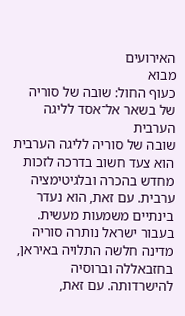האירועים
מבוא
כעוף החול: שובה של סוריה של בשאר אל־אסד לליגה הערבית
שובה של סוריה לליגה הערבית הוא צעד חשוב בדרכה לזכות מחדש בהכרה ובלגיטימציה ערבית. עם זאת, הוא נעדר בינתיים משמעות מעשית. בעבור ישראל נותרה סוריה מדינה חלשה התלויה באיראן, בחזבאללה וברוסיה להישרדותה. עם זאת,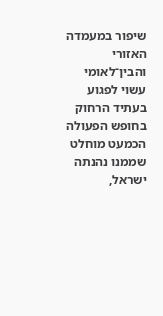שיפור במעמדה האזורי והבין־לאומי עשוי לפגוע בעתיד הרחוק בחופש הפעולה הכמעט מוחלט שממנו נהנתה ישראל,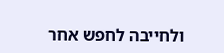ולחייבה לחפש אחר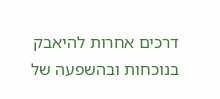דרכים אחרות להיאבק בנוכחות ובהשפעה של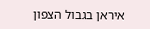איראן בגבול הצפון